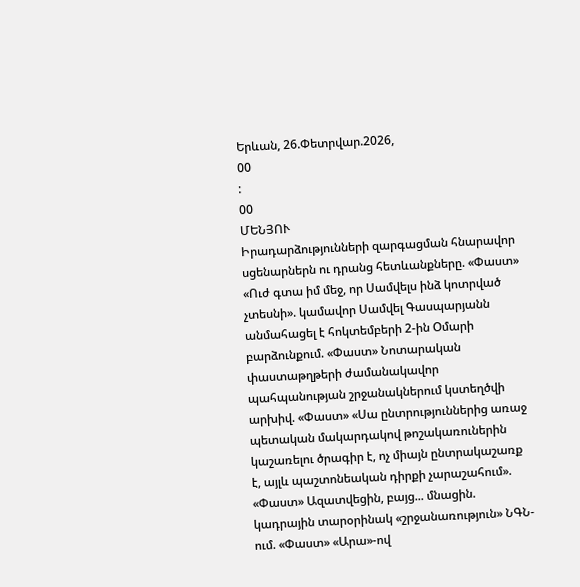Երևան, 26.Փետրվար.2026,
00
:
00
ՄԵՆՅՈՒ
Իրադարձությունների զարգացման հնարավոր սցենարներն ու դրանց հետևանքները. «Փաստ» «Ուժ գտա իմ մեջ, որ Սամվելս ինձ կոտրված չտեսնի». կամավոր Սամվել Գասպարյանն անմահացել է հոկտեմբերի 2-ին Օմարի բարձունքում. «Փաստ» Նոտարական փաստաթղթերի ժամանակավոր պահպանության շրջանակներում կստեղծվի արխիվ. «Փաստ» «Սա ընտրություններից առաջ պետական մակարդակով թոշակառուներին կաշառելու ծրագիր է, ոչ միայն ընտրակաշառք է, այլև պաշտոնեական դիրքի չարաշահում». «Փաստ» Ազատվեցին, բայց... մնացին. կադրային տարօրինակ «շրջանառություն» ՆԳՆ-ում. «Փաստ» «Արա»-ով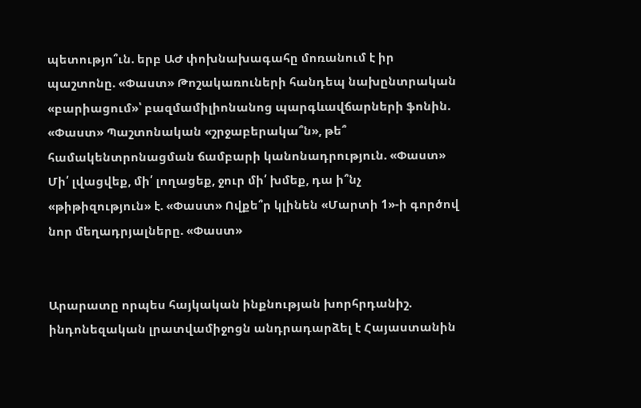պետությո՞ւն. երբ ԱԺ փոխնախագահը մոռանում է իր պաշտոնը. «Փաստ» Թոշակառուների հանդեպ նախընտրական «բարիացում»՝ բազմամիլիոնանոց պարգևավճարների ֆոնին. «Փաստ» Պաշտոնական «շրջաբերակա՞ն», թե՞ համակենտրոնացման ճամբարի կանոնադրություն. «Փաստ» Մի՛ լվացվեք, մի՛ լողացեք, ջուր մի՛ խմեք, դա ի՞նչ «թիթիզություն» է. «Փաստ» Ովքե՞ր կլինեն «Մարտի 1»-ի գործով նոր մեղադրյալները. «Փաստ»


Արարատը որպես հայկական ինքնության խորհրդանիշ. ինդոնեզական լրատվամիջոցն անդրադարձել է Հայաստանին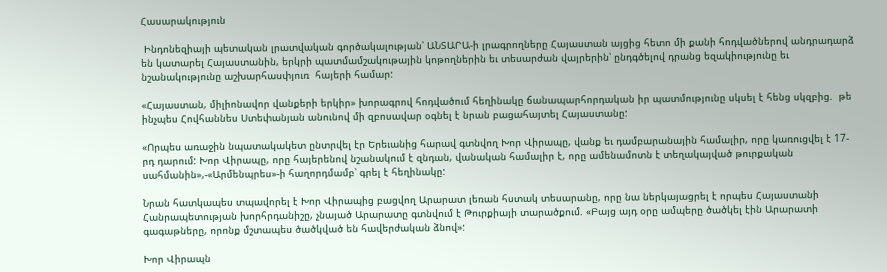Հասարակություն

 Ինդոնեզիայի պետական լրատվական գործակալության՝ ԱՆՏԱՐԱ-ի լրագրողները Հայաստան այցից հետո մի քանի հոդվածներով անդրադարձ են կատարել Հայաստանին, երկրի պատմամշակութային կոթողներին եւ տեսարժան վայրերին՝ ընդգծելով դրանց եզակիությունը եւ նշանակությունը աշխարհասփյուռ  հայերի համար:

«Հայաստան, միլիոնավոր վանքերի երկիր» խորագրով հոդվածում հեղինակը ճանապարհորդական իր պատմությունը սկսել է հենց սկզբից.  թե ինչպես Հովհաննես Ստեփանյան անունով մի զբոսավար օգնել է նրան բացահայտել Հայաստանը:

«Որպես առաջին նպատակակետ ընտրվել էր Երեւանից հարավ գտնվող Խոր Վիրապը, վանք եւ դամբարանային համալիր, որը կառուցվել է 17-րդ դարում: Խոր Վիրապը, որը հայերենով նշանակում է զնդան, վանական համալիր է, որը ամենամոտն է տեղակայված թուրքական սահմանին»,-«Արմենպրես»-ի հաղորդմամբ՝ գրել է հեղինակը:

Նրան հատկապես տպավորել է Խոր Վիրապից բացվող Արարատ լեռան հստակ տեսարանը, որը նա ներկայացրել է որպես Հայաստանի Հանրապետության խորհրդանիշը, չնայած Արարատը գտնվում է Թուրքիայի տարածքում. «Բայց այդ օրը ամպերը ծածկել էին Արարատի գագաթները, որոնք մշտապես ծածկված են հավերժական ձնով»:

Խոր Վիրապն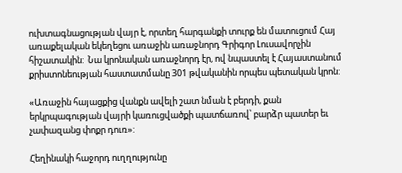ուխտագնացության վայր է, որտեղ հարգանքի տուրք են մատուցում Հայ առաքելական եկեղեցու առաջին առաջնորդ Գրիգոր Լուսավորչին հիշատակին:  Նա կրոնական առաջնորդ էր, ով նպաստել է Հայաստանում քրիստոնեության հաստատմանը 301 թվականին որպես պետական կրոն:

«Առաջին հայացքից վանքն ավելի շատ նման է բերդի, քան երկրպագության վայրի կառուցվածքի պատճառով՝ բարձր պատեր եւ չափազանց փոքր դուռ»:

Հեղինակի հաջորդ ուղղությունը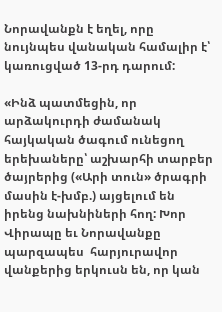Նորավանքն է եղել, որը նույնպես վանական համալիր է՝ կառուցված 13-րդ դարում:

«Ինձ պատմեցին, որ արձակուրդի ժամանակ հայկական ծագում ունեցող երեխաները՝ աշխարհի տարբեր ծայրերից («Արի տուն» ծրագրի մասին է-խմբ.) այցելում են իրենց նախնիների հող: Խոր Վիրապը եւ Նորավանքը պարզապես  հարյուրավոր վանքերից երկուսն են, որ կան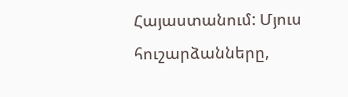Հայաստանում: Մյուս հուշարձանները,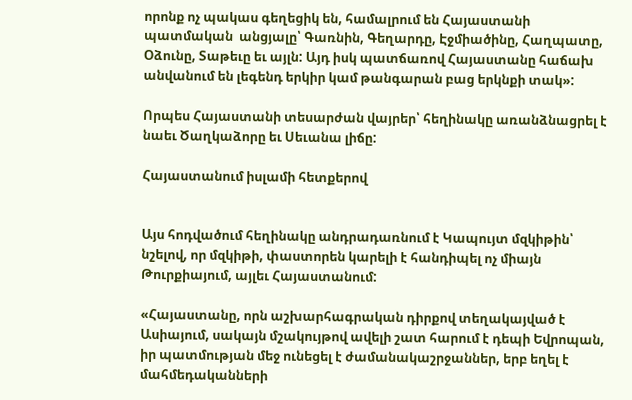որոնք ոչ պակաս գեղեցիկ են, համալրում են Հայաստանի  պատմական  անցյալը՝ Գառնին, Գեղարդը, Էջմիածինը, Հաղպատը, Օձունը, Տաթեւը եւ այլն: Այդ իսկ պատճառով Հայաստանը հաճախ անվանում են լեգենդ երկիր կամ թանգարան բաց երկնքի տակ»:

Որպես Հայաստանի տեսարժան վայրեր՝ հեղինակը առանձնացրել է նաեւ Ծաղկաձորը եւ Սեւանա լիճը:

Հայաստանում իսլամի հետքերով


Այս հոդվածում հեղինակը անդրադառնում է Կապույտ մզկիթին՝ նշելով, որ մզկիթի, փաստորեն կարելի է հանդիպել ոչ միայն Թուրքիայում, այլեւ Հայաստանում:

«Հայաստանը, որն աշխարհագրական դիրքով տեղակայված է Ասիայում, սակայն մշակույթով ավելի շատ հարում է դեպի Եվրոպան, իր պատմության մեջ ունեցել է ժամանակաշրջաններ, երբ եղել է  մահմեդականների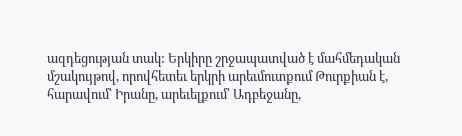ազդեցության տակ: Երկիրը շրջապատված է մահմեդական մշակույթով, որովհետեւ երկրի արեւմուտքում Թուրքիան է, հարավում՝ Իրանը, արեւելքում՝ Ադբեջանը,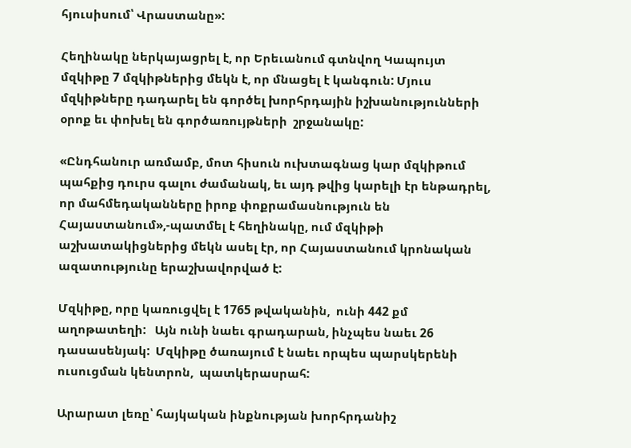հյուսիսում՝ Վրաստանը»:

Հեղինակը ներկայացրել է, որ Երեւանում գտնվող Կապույտ մզկիթը 7 մզկիթներից մեկն է, որ մնացել է կանգուն: Մյուս մզկիթները դադարել են գործել խորհրդային իշխանությունների օրոք եւ փոխել են գործառույթների  շրջանակը:

«Ընդհանուր առմամբ, մոտ հիսուն ուխտագնաց կար մզկիթում պահքից դուրս գալու ժամանակ, եւ այդ թվից կարելի էր ենթադրել, որ մահմեդականները իրոք փոքրամասնություն են Հայաստանում»,-պատմել է հեղինակը, ում մզկիթի աշխատակիցներից մեկն ասել էր, որ Հայաստանում կրոնական ազատությունը երաշխավորված է:

Մզկիթը, որը կառուցվել է 1765 թվականին,  ունի 442 քմ աղոթատեղի:   Այն ունի նաեւ գրադարան, ինչպես նաեւ 26 դասասենյակ:  Մզկիթը ծառայում է նաեւ որպես պարսկերենի ուսուցման կենտրոն,  պատկերասրահ:

Արարատ լեռը՝ հայկական ինքնության խորհրդանիշ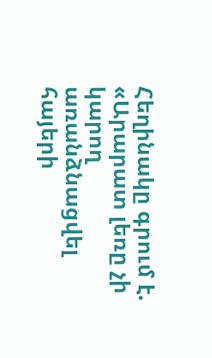Հեղինակը գրում է. «Արարատ լեռը չի կարող առանձնացվել հայերի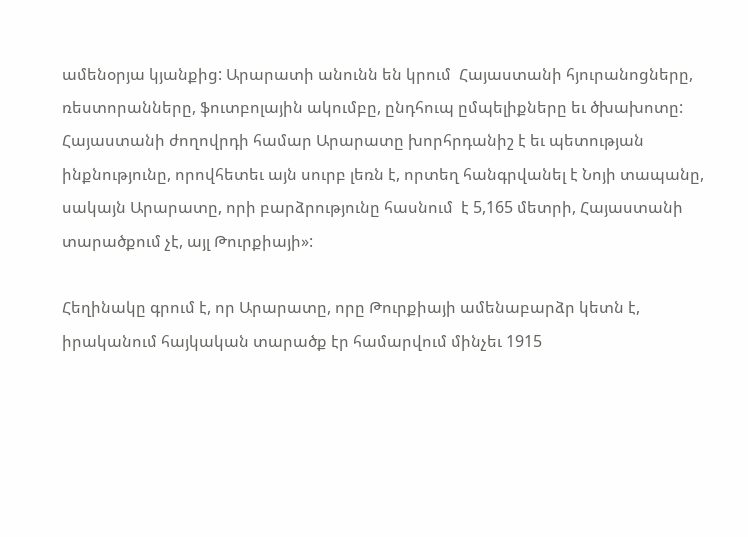ամենօրյա կյանքից: Արարատի անունն են կրում  Հայաստանի հյուրանոցները,  ռեստորանները, ֆուտբոլային ակումբը, ընդհուպ ըմպելիքները եւ ծխախոտը:  Հայաստանի ժողովրդի համար Արարատը խորհրդանիշ է եւ պետության ինքնությունը, որովհետեւ այն սուրբ լեռն է, որտեղ հանգրվանել է Նոյի տապանը, սակայն Արարատը, որի բարձրությունը հասնում  է 5,165 մետրի, Հայաստանի տարածքում չէ, այլ Թուրքիայի»:

Հեղինակը գրում է, որ Արարատը, որը Թուրքիայի ամենաբարձր կետն է, իրականում հայկական տարածք էր համարվում մինչեւ 1915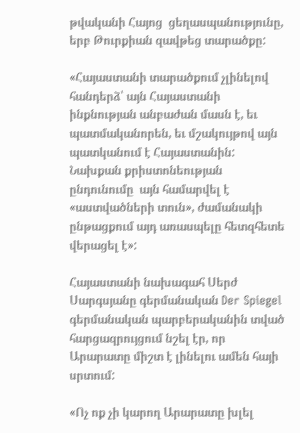թվականի Հայոց  ցեղասպանությունը, երբ Թուրքիան զավթեց տարածքը:

«Հայաստանի տարածքում չլինելով հանդերձ՝ այն Հայաստանի ինքնության անբաժան մասն է, եւ պատմականորեն, եւ մշակույթով այն պատկանում է Հայաստանին:  Նախքան քրիստոնեության ընդունումը  այն համարվել է «աստվածների տուն», ժամանակի ընթացքում այդ առասպելը հետզհետե վերացել է»:

Հայաստանի նախագահ Սերժ Սարգսյանը գերմանական Der Spiegel գերմանական պարբերականին տված հարցազրույցում նշել էր, որ Արարատը միշտ է լինելու ամեն հայի սրտում:

«Ոչ ոք չի կարող Արարատը խլել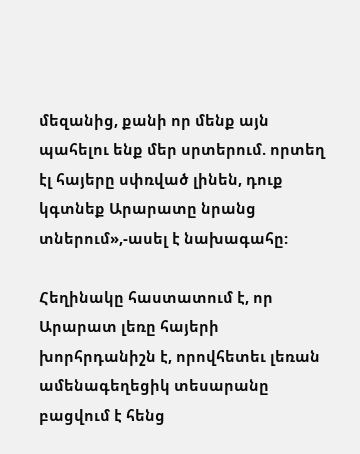մեզանից, քանի որ մենք այն պահելու ենք մեր սրտերում. որտեղ էլ հայերը սփռված լինեն, դուք կգտնեք Արարատը նրանց տներում»,-ասել է նախագահը:

Հեղինակը հաստատում է, որ Արարատ լեռը հայերի խորհրդանիշն է, որովհետեւ լեռան ամենագեղեցիկ տեսարանը բացվում է հենց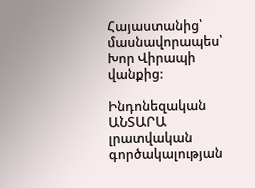Հայաստանից՝ մասնավորապես՝ Խոր Վիրապի վանքից:

Ինդոնեզական ԱՆՏԱՐԱ  լրատվական գործակալության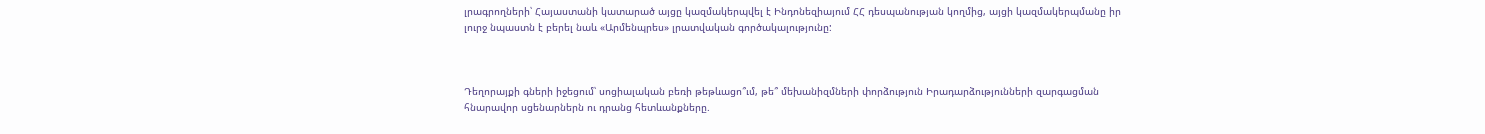լրագրողների՝ Հայաստանի կատարած այցը կազմակերպվել է Ինդոնեզիայում ՀՀ դեսպանության կողմից, այցի կազմակերպմանը իր լուրջ նպաստն է բերել նաև «Արմենպրես» լրատվական գործակալությունը:



Դեղորայքի գների իջեցում՝ սոցիալական բեռի թեթևացո՞ւմ, թե՞ մեխանիզմների փորձություն Իրադարձությունների զարգացման հնարավոր սցենարներն ու դրանց հետևանքները.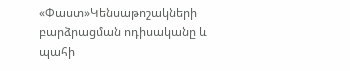«Փաստ»Կենսաթոշակների բարձրացման ոդիսականը և պահի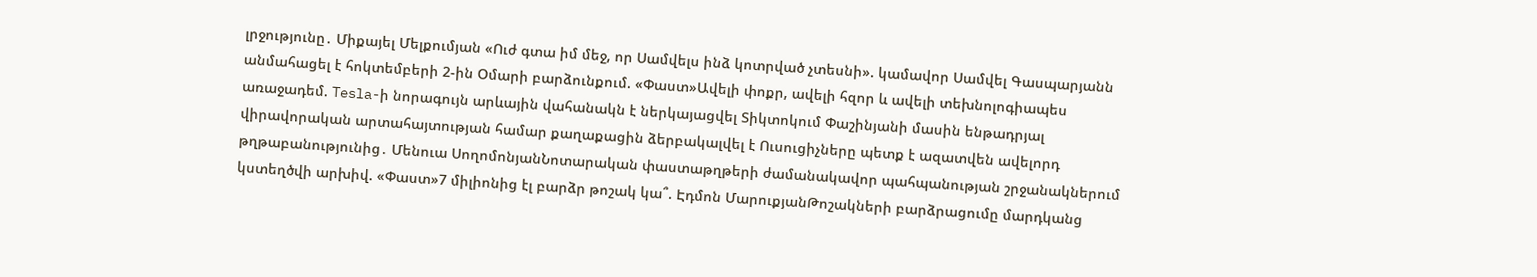լրջությունը․ Միքայել Մելքումյան «Ուժ գտա իմ մեջ, որ Սամվելս ինձ կոտրված չտեսնի». կամավոր Սամվել Գասպարյանն անմահացել է հոկտեմբերի 2-ին Օմարի բարձունքում. «Փաստ»Ավելի փոքր, ավելի հզոր և ավելի տեխնոլոգիապես առաջադեմ. Tesla-ի նորագույն արևային վահանակն է ներկայացվել Տիկտոկում Փաշինյանի մասին ենթադրյալ վիրավորական արտահայտության համար քաղաքացին ձերբակալվել է Ուսուցիչները պետք է ազատվեն ավելորդ թղթաբանությունից․ Մենուա ՍողոմոնյանՆոտարական փաստաթղթերի ժամանակավոր պահպանության շրջանակներում կստեղծվի արխիվ. «Փաստ»7 միլիոնից էլ բարձր թոշակ կա՞. Էդմոն ՄարուքյանԹոշակների բարձրացումը մարդկանց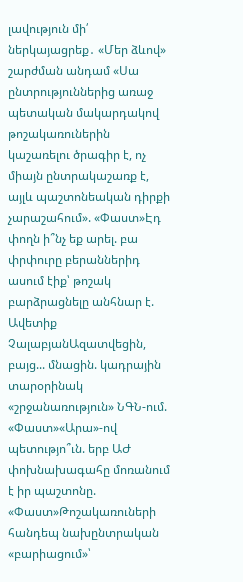լավություն մի՛ ներկայացրեք․ «Մեր ձևով» շարժման անդամ «Սա ընտրություններից առաջ պետական մակարդակով թոշակառուներին կաշառելու ծրագիր է, ոչ միայն ընտրակաշառք է, այլև պաշտոնեական դիրքի չարաշահում». «Փաստ»Էդ փողն ի՞նչ եք արել. բա փրփուրը բերաններիդ ասում էիք՝ թոշակ բարձրացնելը անհնար է. Ավետիք ՉալաբյանԱզատվեցին, բայց... մնացին. կադրային տարօրինակ «շրջանառություն» ՆԳՆ-ում. «Փաստ»«Արա»-ով պետությո՞ւն. երբ ԱԺ փոխնախագահը մոռանում է իր պաշտոնը. «Փաստ»Թոշակառուների հանդեպ նախընտրական «բարիացում»՝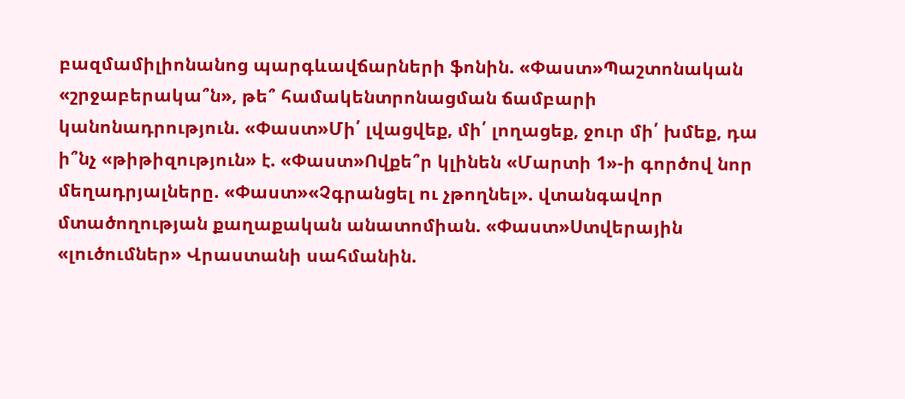բազմամիլիոնանոց պարգևավճարների ֆոնին. «Փաստ»Պաշտոնական «շրջաբերակա՞ն», թե՞ համակենտրոնացման ճամբարի կանոնադրություն. «Փաստ»Մի՛ լվացվեք, մի՛ լողացեք, ջուր մի՛ խմեք, դա ի՞նչ «թիթիզություն» է. «Փաստ»Ովքե՞ր կլինեն «Մարտի 1»-ի գործով նոր մեղադրյալները. «Փաստ»«Չգրանցել ու չթողնել». վտանգավոր մտածողության քաղաքական անատոմիան. «Փաստ»Ստվերային «լուծումներ» Վրաստանի սահմանին.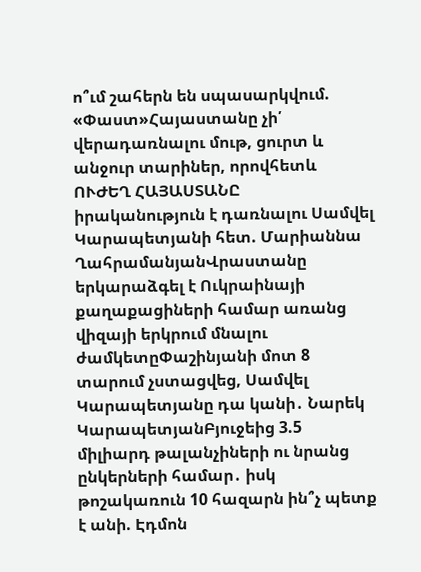ո՞ւմ շահերն են սպասարկվում. «Փաստ»Հայաստանը չի՛ վերադառնալու մութ, ցուրտ և անջուր տարիներ, որովհետև ՈՒԺԵՂ ՀԱՅԱՍՏԱՆԸ իրականություն է դառնալու Սամվել Կարապետյանի հետ. Մարիաննա ՂահրամանյանՎրաստանը երկարաձգել է Ուկրաինայի քաղաքացիների համար առանց վիզայի երկրում մնալու ժամկետըՓաշինյանի մոտ 8 տարում չստացվեց, Սամվել Կարապետյանը դա կանի․ Նարեկ ԿարապետյանԲյուջեից 3.5 միլիարդ թալանչիների ու նրանց ընկերների համար․ իսկ թոշակառուն 10 հազարն ին՞չ պետք է անի. Էդմոն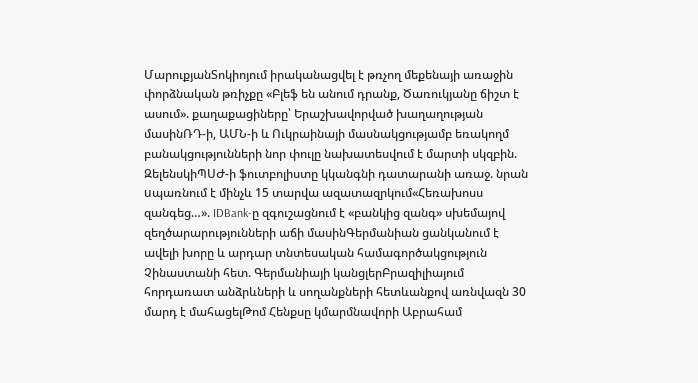ՄարուքյանՏոկիոյում իրականացվել է թռչող մեքենայի առաջին փորձնական թռիչքը «Բլեֆ են անում դրանք, Ծառուկյանը ճիշտ է ասում». քաղաքացիները՝ Երաշխավորված խաղաղության մասինՌԴ-ի, ԱՄՆ-ի և Ուկրաինայի մասնակցությամբ եռակողմ բանակցությունների նոր փուլը նախատեսվում է մարտի սկզբին. ԶելենսկիՊՍԺ-ի ֆուտբոլիստը կկանգնի դատարանի առաջ. նրան uպառնում է մինչև 15 տարվա ազատազրկում«Հեռախոսս զանգեց…». IDBank-ը զգուշացնում է «բանկից զանգ» սխեմայով զեղծարարությունների աճի մասինԳերմանիան ցանկանում է ավելի խորը և արդար տնտեսական համագործակցություն Չինաստանի հետ. Գերմանիայի կանցլերԲրազիլիայում հորդառատ անձրևների և սողանքների հետևանքով առնվազն 30 մարդ է մահացելԹոմ Հենքսը կմարմնավորի Աբրահամ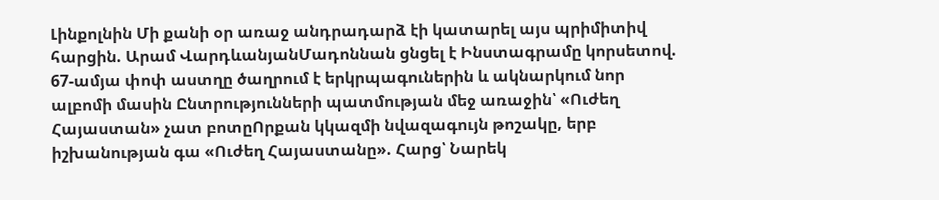Լինքոլնին Մի քանի օր առաջ անդրադարձ էի կատարել այս պրիմիտիվ հարցին. Արամ ՎարդևանյանՄադոննան ցնցել է Ինստագրամը կորսետով. 67-ամյա փոփ աստղը ծաղրում է երկրպագուներին և ակնարկում նոր ալբոմի մասին Ընտրությունների պատմության մեջ առաջին՝ «Ուժեղ Հայաստան» չատ բոտըՈրքան կկազմի նվազագույն թոշակը, երբ իշխանության գա «Ուժեղ Հայաստանը». Հարց՝ Նարեկ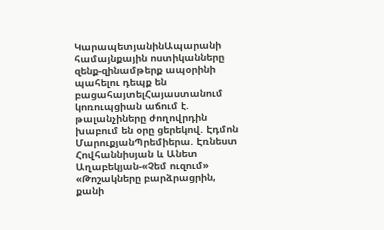ԿարապետյանինԱպարանի համայնքային ոստիկանները զենք-զինամթերք ապօրինի պահելու դեպք են բացահայտելՀայաստանում կոռուպցիան աճում է. թալանչիները ժողովրդին խաբում են օրը ցերեկով. Էդմոն ՄարուքյանՊրեմիերա. Էռնեստ Հովհաննիսյան և Անետ Աղաբեկյան-«Չեմ ուզում» «Թոշակները բարձրացրին, քանի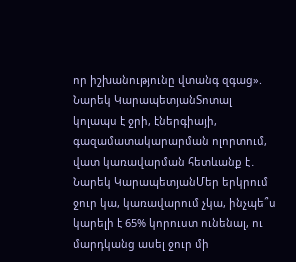որ իշխանությունը վտանգ զգաց». Նարեկ ԿարապետյանՏոտալ կոլապս է ջրի, էներգիայի, գազամատակարարման ոլորտում, վատ կառավարման հետևանք է․ Նարեկ ԿարապետյանՄեր երկրում ջուր կա, կառավարում չկա, ինչպե՞ս կարելի է 65% կորուստ ունենալ, ու մարդկանց ասել ջուր մի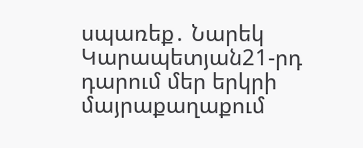սպառեք․ Նարեկ Կարապետյան21-րդ դարում մեր երկրի մայրաքաղաքում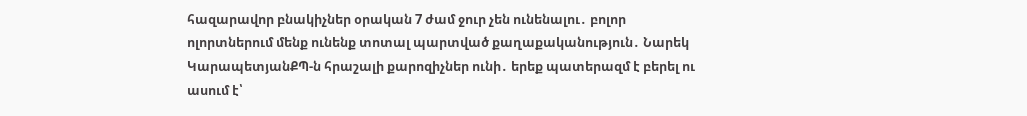հազարավոր բնակիչներ օրական 7 ժամ ջուր չեն ունենալու․ բոլոր ոլորտներում մենք ունենք տոտալ պարտված քաղաքականություն․ Նարեկ ԿարապետյանՔՊ-ն հրաշալի քարոզիչներ ունի․ երեք պատերազմ է բերել ու ասում է՝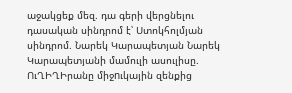աջակցեք մեզ. դա գերի վերցնելու դասական սինդրոմ է՝ Ստոկհոլմյան սինդրոմ. Նարեկ Կարապետյան Նարեկ Կարապետյանի մամուլի ասուլիսը. ՈւՂԻՂԻրանը միջnւկային զենքից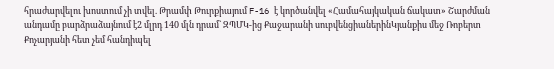հրաժարվելու խոստում չի տվել. Թրամփ Թուրքիայում F-16 է կործանվել «Համահայկական ճակատ» Շարժման անդամը բարձրաձայնում է2 մլրդ 140 մլն դրամ` ԶՊՄԿ-ից Քաջարանի սուբվենցիաներինԿյանքիս մեջ Ռոբերտ Քոչարյանի հետ չեմ հանդիպել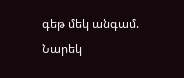գեթ մեկ անգամ. Նարեկ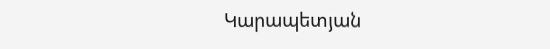Կարապետյան